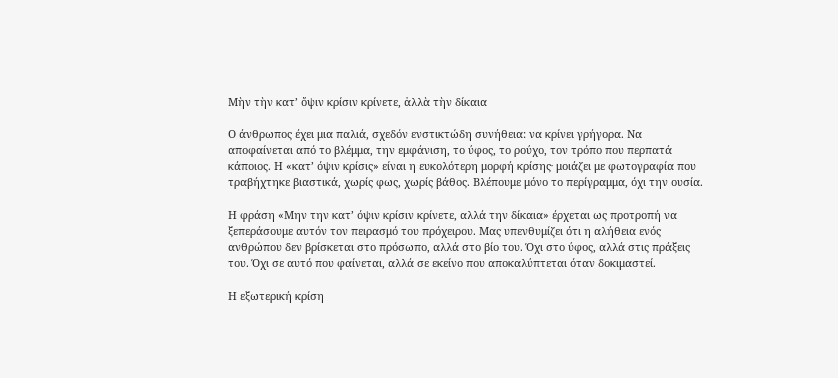Μὴν τὴν κατ’ ὄψιν κρίσιν κρίνετε, ἀλλὰ τὴν δίκαια

Ο άνθρωπος έχει μια παλιά, σχεδόν ενστικτώδη συνήθεια: να κρίνει γρήγορα. Να αποφαίνεται από το βλέμμα, την εμφάνιση, το ύφος, το ρούχο, τον τρόπο που περπατά κάποιος. Η «κατ’ όψιν κρίσις» είναι η ευκολότερη μορφή κρίσης∙ μοιάζει με φωτογραφία που τραβήχτηκε βιαστικά, χωρίς φως, χωρίς βάθος. Βλέπουμε μόνο το περίγραμμα, όχι την ουσία.

Η φράση «Μην την κατ’ όψιν κρίσιν κρίνετε, αλλά την δίκαια» έρχεται ως προτροπή να ξεπεράσουμε αυτόν τον πειρασμό του πρόχειρου. Μας υπενθυμίζει ότι η αλήθεια ενός ανθρώπου δεν βρίσκεται στο πρόσωπο, αλλά στο βίο του. Όχι στο ύφος, αλλά στις πράξεις του. Όχι σε αυτό που φαίνεται, αλλά σε εκείνο που αποκαλύπτεται όταν δοκιμαστεί.

Η εξωτερική κρίση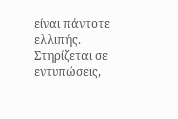είναι πάντοτε ελλιπής. Στηρίζεται σε εντυπώσεις,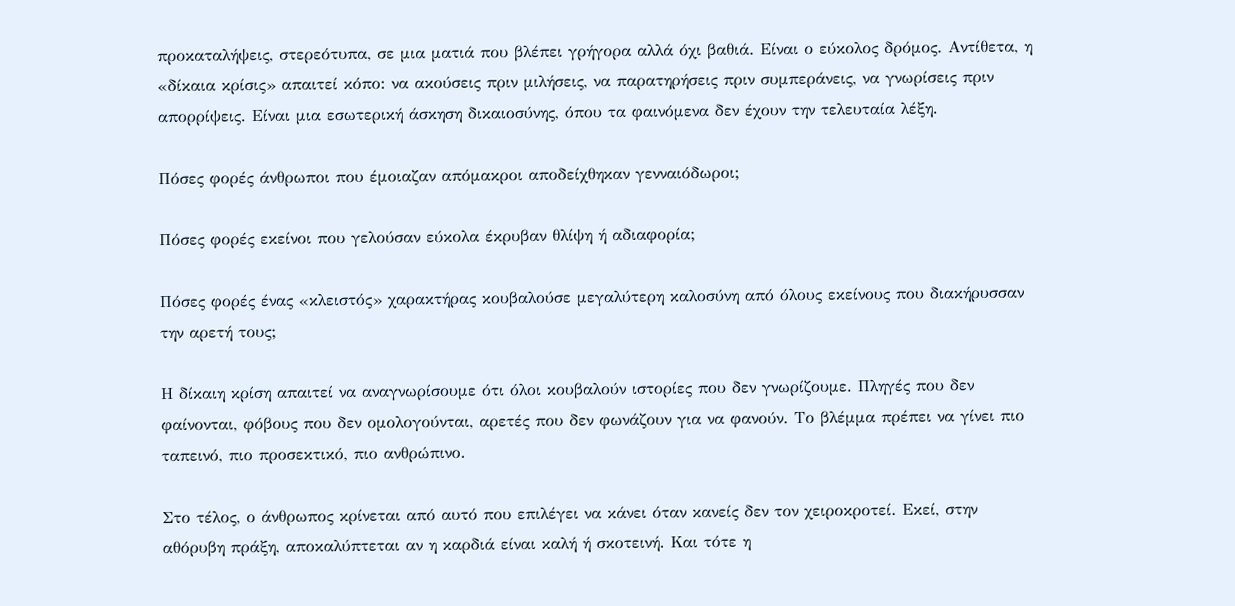προκαταλήψεις, στερεότυπα, σε μια ματιά που βλέπει γρήγορα αλλά όχι βαθιά. Είναι ο εύκολος δρόμος. Αντίθετα, η «δίκαια κρίσις» απαιτεί κόπο: να ακούσεις πριν μιλήσεις, να παρατηρήσεις πριν συμπεράνεις, να γνωρίσεις πριν απορρίψεις. Είναι μια εσωτερική άσκηση δικαιοσύνης, όπου τα φαινόμενα δεν έχουν την τελευταία λέξη.

Πόσες φορές άνθρωποι που έμοιαζαν απόμακροι αποδείχθηκαν γενναιόδωροι;

Πόσες φορές εκείνοι που γελούσαν εύκολα έκρυβαν θλίψη ή αδιαφορία;

Πόσες φορές ένας «κλειστός» χαρακτήρας κουβαλούσε μεγαλύτερη καλοσύνη από όλους εκείνους που διακήρυσσαν την αρετή τους;

Η δίκαιη κρίση απαιτεί να αναγνωρίσουμε ότι όλοι κουβαλούν ιστορίες που δεν γνωρίζουμε. Πληγές που δεν φαίνονται, φόβους που δεν ομολογούνται, αρετές που δεν φωνάζουν για να φανούν. Το βλέμμα πρέπει να γίνει πιο ταπεινό, πιο προσεκτικό, πιο ανθρώπινο.

Στο τέλος, ο άνθρωπος κρίνεται από αυτό που επιλέγει να κάνει όταν κανείς δεν τον χειροκροτεί. Εκεί, στην αθόρυβη πράξη, αποκαλύπτεται αν η καρδιά είναι καλή ή σκοτεινή. Και τότε η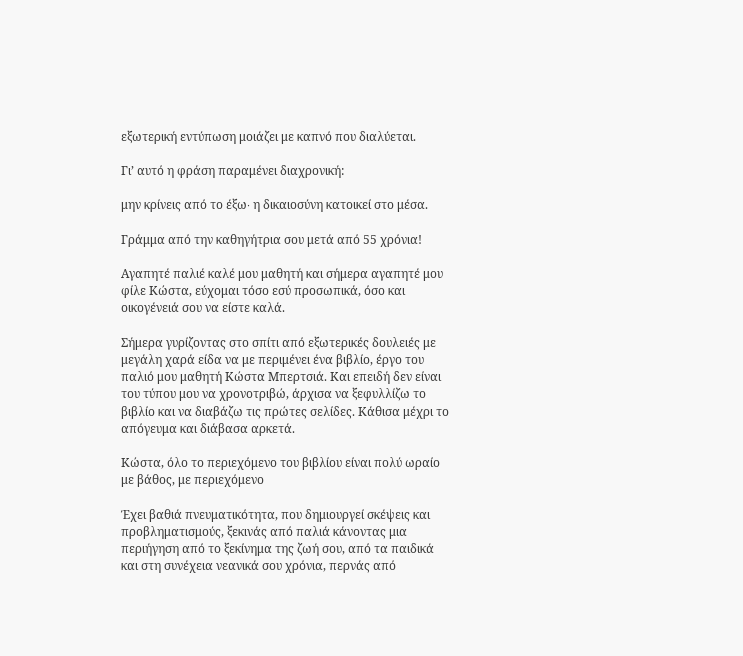εξωτερική εντύπωση μοιάζει με καπνό που διαλύεται.

Γι’ αυτό η φράση παραμένει διαχρονική:

μην κρίνεις από το έξω∙ η δικαιοσύνη κατοικεί στο μέσα.

Γράμμα από την καθηγήτρια σου μετά από 55 χρόνια!

Αγαπητέ παλιέ καλέ μου μαθητή και σήμερα αγαπητέ μου φίλε Κώστα, εύχομαι τόσο εσύ προσωπικά, όσο και οικογένειά σου να είστε καλά.

Σήμερα γυρίζοντας στο σπίτι από εξωτερικές δουλειές με μεγάλη χαρά είδα να με περιμένει ένα βιβλίο, έργο του παλιό μου μαθητή Κώστα Μπερτσιά. Και επειδή δεν είναι του τύπου μου να χρονοτριβώ, άρχισα να ξεφυλλίζω το βιβλίο και να διαβάζω τις πρώτες σελίδες. Κάθισα μέχρι το απόγευμα και διάβασα αρκετά.

Κώστα, όλο το περιεχόμενο του βιβλίου είναι πολύ ωραίο με βάθος, με περιεχόμενο

Έχει βαθιά πνευματικότητα, που δημιουργεί σκέψεις και προβληματισμούς, ξεκινάς από παλιά κάνοντας μια περιήγηση από το ξεκίνημα της ζωή σου, από τα παιδικά και στη συνέχεια νεανικά σου χρόνια, περνάς από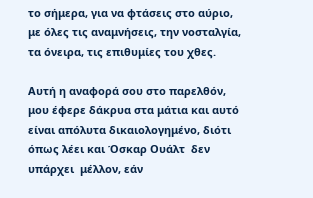το σήμερα, για να φτάσεις στο αύριο, με όλες τις αναμνήσεις, την νοσταλγία, τα όνειρα, τις επιθυμίες του χθες.

Αυτή η αναφορά σου στο παρελθόν, μου έφερε δάκρυα στα μάτια και αυτό είναι απόλυτα δικαιολογημένο, διότι όπως λέει και Όσκαρ Ουάλτ  δεν υπάρχει  μέλλον, εάν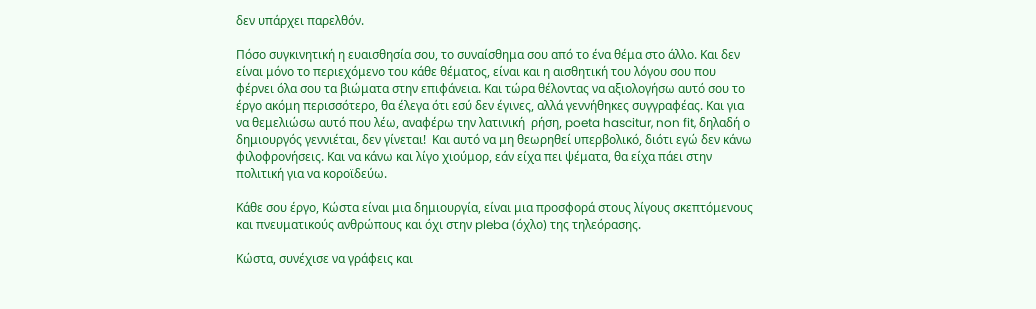δεν υπάρχει παρελθόν.

Πόσο συγκινητική η ευαισθησία σου, το συναίσθημα σου από το ένα θέμα στο άλλο. Και δεν είναι μόνο το περιεχόμενο του κάθε θέματος, είναι και η αισθητική του λόγου σου που φέρνει όλα σου τα βιώματα στην επιφάνεια. Και τώρα θέλοντας να αξιολογήσω αυτό σου το έργο ακόμη περισσότερο, θα έλεγα ότι εσύ δεν έγινες, αλλά γεννήθηκες συγγραφέας. Και για να θεμελιώσω αυτό που λέω, αναφέρω την λατινική  ρήση, poeta hascitur, non fit, δηλαδή ο δημιουργός γεννιέται, δεν γίνεται!  Και αυτό να μη θεωρηθεί υπερβολικό, διότι εγώ δεν κάνω φιλοφρονήσεις. Και να κάνω και λίγο χιούμορ, εάν είχα πει ψέματα, θα είχα πάει στην πολιτική για να κοροϊδεύω.

Κάθε σου έργο, Κώστα είναι μια δημιουργία, είναι μια προσφορά στους λίγους σκεπτόμενους και πνευματικούς ανθρώπους και όχι στην pleba (όχλο) της τηλεόρασης.

Κώστα, συνέχισε να γράφεις και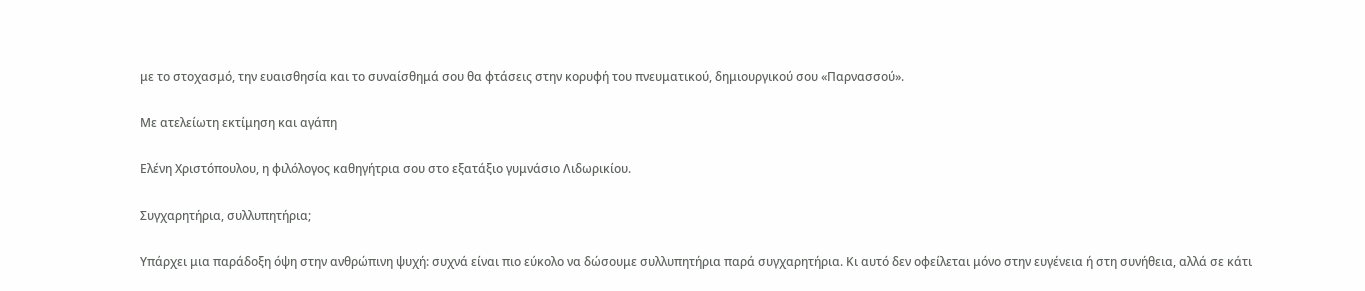με το στοχασμό, την ευαισθησία και το συναίσθημά σου θα φτάσεις στην κορυφή του πνευματικού, δημιουργικού σου «Παρνασσού».

Με ατελείωτη εκτίμηση και αγάπη

Ελένη Χριστόπουλου, η φιλόλογος καθηγήτρια σου στο εξατάξιο γυμνάσιο Λιδωρικίου.

Συγχαρητήρια, συλλυπητήρια;

Υπάρχει μια παράδοξη όψη στην ανθρώπινη ψυχή: συχνά είναι πιο εύκολο να δώσουμε συλλυπητήρια παρά συγχαρητήρια. Κι αυτό δεν οφείλεται μόνο στην ευγένεια ή στη συνήθεια, αλλά σε κάτι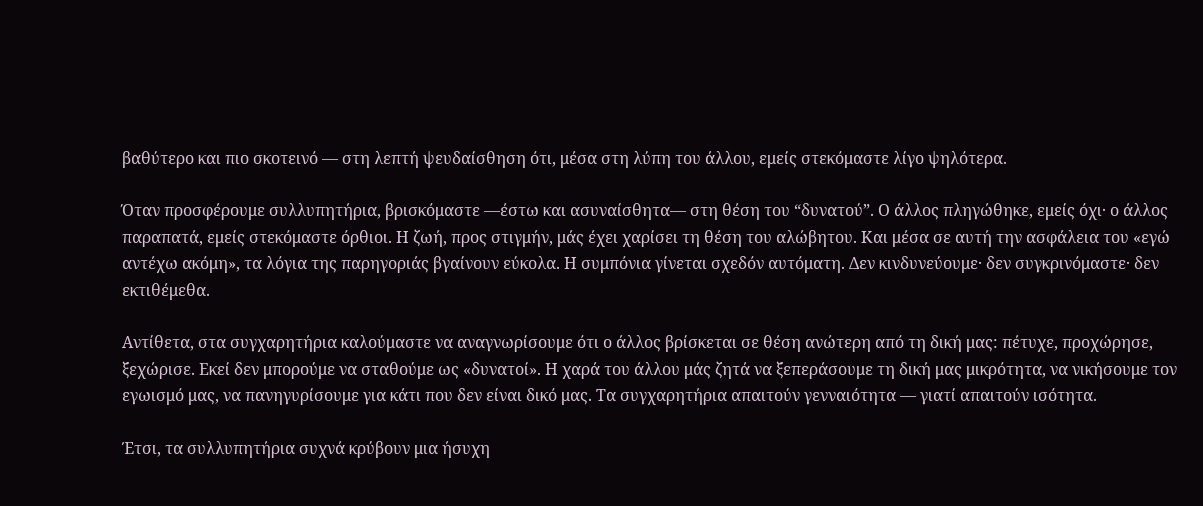βαθύτερο και πιο σκοτεινό — στη λεπτή ψευδαίσθηση ότι, μέσα στη λύπη του άλλου, εμείς στεκόμαστε λίγο ψηλότερα.

Όταν προσφέρουμε συλλυπητήρια, βρισκόμαστε —έστω και ασυναίσθητα— στη θέση του “δυνατού”. Ο άλλος πληγώθηκε, εμείς όχι· ο άλλος παραπατά, εμείς στεκόμαστε όρθιοι. Η ζωή, προς στιγμήν, μάς έχει χαρίσει τη θέση του αλώβητου. Και μέσα σε αυτή την ασφάλεια του «εγώ αντέχω ακόμη», τα λόγια της παρηγοριάς βγαίνουν εύκολα. Η συμπόνια γίνεται σχεδόν αυτόματη. Δεν κινδυνεύουμε· δεν συγκρινόμαστε· δεν εκτιθέμεθα.

Αντίθετα, στα συγχαρητήρια καλούμαστε να αναγνωρίσουμε ότι ο άλλος βρίσκεται σε θέση ανώτερη από τη δική μας: πέτυχε, προχώρησε, ξεχώρισε. Εκεί δεν μπορούμε να σταθούμε ως «δυνατοί». Η χαρά του άλλου μάς ζητά να ξεπεράσουμε τη δική μας μικρότητα, να νικήσουμε τον εγωισμό μας, να πανηγυρίσουμε για κάτι που δεν είναι δικό μας. Τα συγχαρητήρια απαιτούν γενναιότητα — γιατί απαιτούν ισότητα.

Έτσι, τα συλλυπητήρια συχνά κρύβουν μια ήσυχη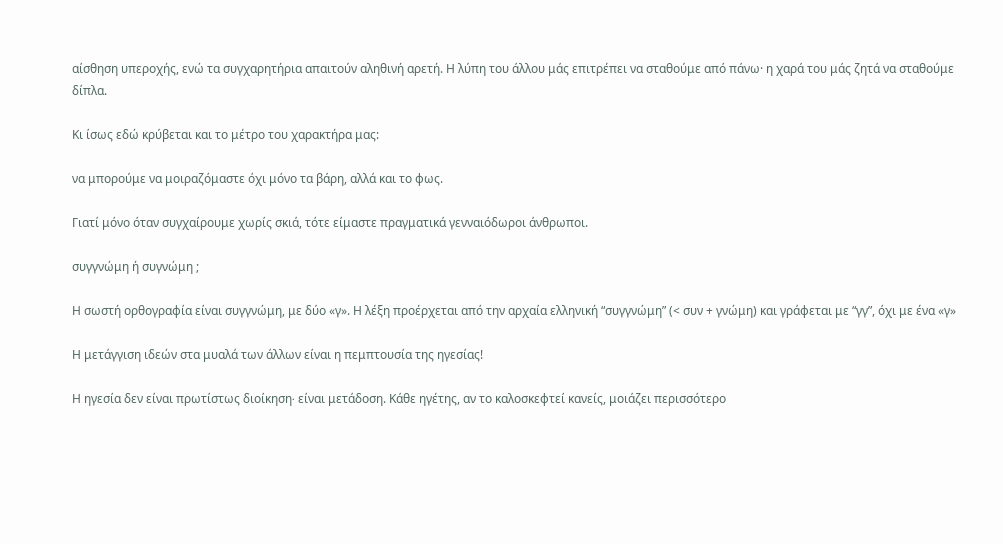αίσθηση υπεροχής, ενώ τα συγχαρητήρια απαιτούν αληθινή αρετή. Η λύπη του άλλου μάς επιτρέπει να σταθούμε από πάνω· η χαρά του μάς ζητά να σταθούμε δίπλα.

Κι ίσως εδώ κρύβεται και το μέτρο του χαρακτήρα μας:

να μπορούμε να μοιραζόμαστε όχι μόνο τα βάρη, αλλά και το φως.

Γιατί μόνο όταν συγχαίρουμε χωρίς σκιά, τότε είμαστε πραγματικά γενναιόδωροι άνθρωποι.

συγγνώμη ή συγνώμη ;

Η σωστή ορθογραφία είναι συγγνώμη, με δύο «γ». Η λέξη προέρχεται από την αρχαία ελληνική “συγγνώμη” (< συν + γνώμη) και γράφεται με “γγ”, όχι με ένα «γ»

Η μετάγγιση ιδεών στα μυαλά των άλλων είναι η πεμπτουσία της ηγεσίας!

Η ηγεσία δεν είναι πρωτίστως διοίκηση∙ είναι μετάδοση. Κάθε ηγέτης, αν το καλοσκεφτεί κανείς, μοιάζει περισσότερο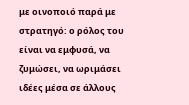με οινοποιό παρά με στρατηγό: ο ρόλος του είναι να εμφυσά, να ζυμώσει, να ωριμάσει ιδέες μέσα σε άλλους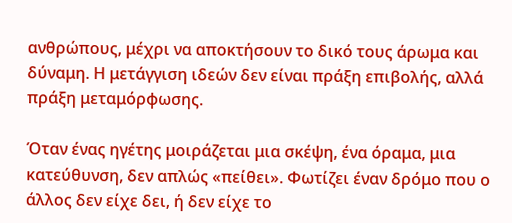ανθρώπους, μέχρι να αποκτήσουν το δικό τους άρωμα και δύναμη. Η μετάγγιση ιδεών δεν είναι πράξη επιβολής, αλλά πράξη μεταμόρφωσης.

Όταν ένας ηγέτης μοιράζεται μια σκέψη, ένα όραμα, μια κατεύθυνση, δεν απλώς «πείθει». Φωτίζει έναν δρόμο που ο άλλος δεν είχε δει, ή δεν είχε το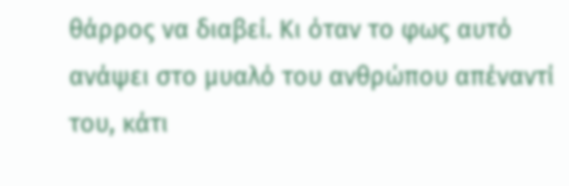θάρρος να διαβεί. Κι όταν το φως αυτό ανάψει στο μυαλό του ανθρώπου απέναντί του, κάτι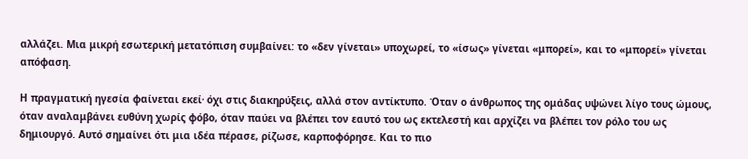αλλάζει. Μια μικρή εσωτερική μετατόπιση συμβαίνει: το «δεν γίνεται» υποχωρεί, το «ίσως» γίνεται «μπορεί», και το «μπορεί» γίνεται απόφαση.

Η πραγματική ηγεσία φαίνεται εκεί∙ όχι στις διακηρύξεις, αλλά στον αντίκτυπο. Όταν ο άνθρωπος της ομάδας υψώνει λίγο τους ώμους, όταν αναλαμβάνει ευθύνη χωρίς φόβο, όταν παύει να βλέπει τον εαυτό του ως εκτελεστή και αρχίζει να βλέπει τον ρόλο του ως δημιουργό. Αυτό σημαίνει ότι μια ιδέα πέρασε, ρίζωσε, καρποφόρησε. Και το πιο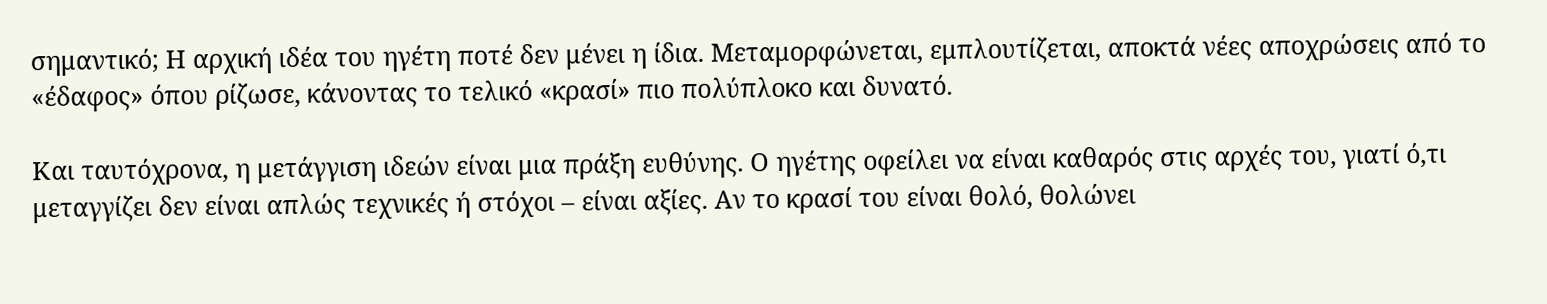σημαντικό; Η αρχική ιδέα του ηγέτη ποτέ δεν μένει η ίδια. Μεταμορφώνεται, εμπλουτίζεται, αποκτά νέες αποχρώσεις από το «έδαφος» όπου ρίζωσε, κάνοντας το τελικό «κρασί» πιο πολύπλοκο και δυνατό.

Και ταυτόχρονα, η μετάγγιση ιδεών είναι μια πράξη ευθύνης. Ο ηγέτης οφείλει να είναι καθαρός στις αρχές του, γιατί ό,τι μεταγγίζει δεν είναι απλώς τεχνικές ή στόχοι – είναι αξίες. Αν το κρασί του είναι θολό, θολώνει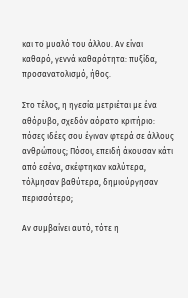και το μυαλό του άλλου. Αν είναι καθαρό, γεννά καθαρότητα: πυξίδα, προσανατολισμό, ήθος.

Στο τέλος, η ηγεσία μετριέται με ένα αθόρυβο, σχεδόν αόρατο κριτήριο: πόσες ιδέες σου έγιναν φτερά σε άλλους ανθρώπους; Πόσοι, επειδή άκουσαν κάτι από εσένα, σκέφτηκαν καλύτερα, τόλμησαν βαθύτερα, δημιούργησαν περισσότερο;

Αν συμβαίνει αυτό, τότε η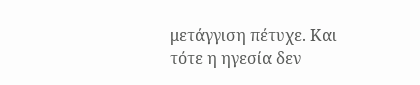μετάγγιση πέτυχε. Και τότε η ηγεσία δεν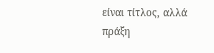είναι τίτλος, αλλά πράξη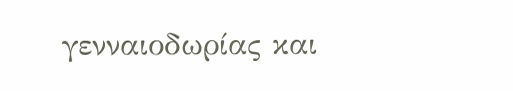γενναιοδωρίας και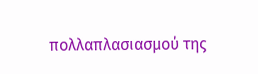πολλαπλασιασμού της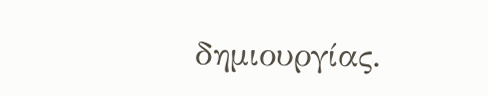δημιουργίας.